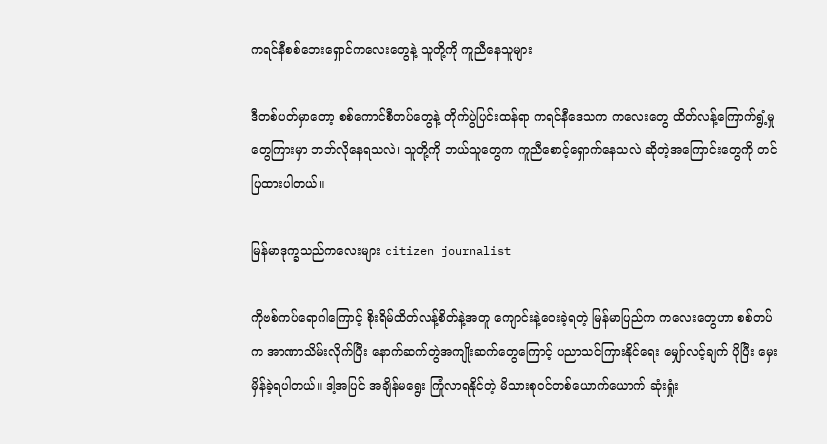ကရင်နီစစ်ဘေးရှောင်ကလေးတွေနဲ့ သူတို့ကို ကူညီနေသူများ

ဒီတစ်ပတ်မှာတော့ စစ်ကောင်စီတပ်တွေနဲ့ တိုက်ပွဲပြင်းထန်ရာ ကရင်နီဒေသက ကလေးတွေ ထိတ်လန့်ကြောက်ရွံ့မှုတွေကြားမှာ ဘဘ်လိုနေရသလဲ၊ သူတို့ကို ဘယ်သူတွေက ကူညီစောင့်ရှောက်နေသလဲ ဆိုတဲ့အကြောင်းတွေကို တင်ပြထားပါတယ်။

မြန်မာဒုက္ခသည်ကလေးများ citizen journalist

ကိုဗစ်ကပ်ရောဂါကြောင့် စိုးရိမ်ထိတ်လန့်စိတ်နဲ့အတူ ကျောင်းနဲ့ဝေးခဲ့ရတဲ့ မြန်မာပြည်က ကလေးတွေဟာ စစ်တပ်က အာဏာသိမ်းလိုက်ပြီး နောက်ဆက်တွဲအကျိုးဆက်တွေကြောင့် ပညာသင်ကြားနိုင်ရေး မျှော်လင့်ချက် ပိုပြီး မှေးမှိန်ခဲ့ရပါတယ်။ ဒါ့အပြင် အချိန်မရွေး ကြုံလာရနိုင်တဲ့ မိသားစုဝင်တစ်ယောက်ယောက် ဆုံးရှုံး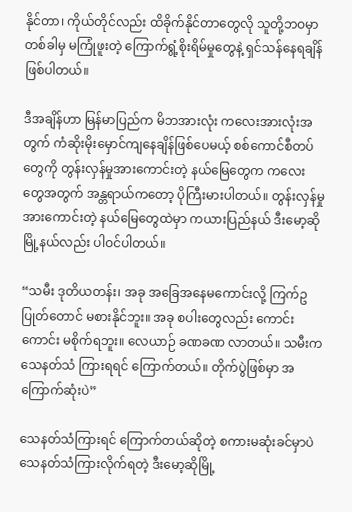နိုင်တာ၊ ကိုယ်တိုင်လည်း ထိခိုက်နိုင်တာတွေလို သူတို့ဘဝမှာ တစ်ခါမှ မကြုံဖူးတဲ့ ကြောက်ရွံ့စိုးရိမ်မှုတွေနဲ့ ရှင်သန်နေရချိန် ဖြစ်ပါတယ်။

ဒီအချိန်ဟာ မြန်မာပြည်က မိဘအားလုံး ကလေးအားလုံးအတွက် ကံဆိုးမိုးမှောင်ကျနေချိန်ဖြစ်ပေမယ့် စစ်ကောင်စီတပ်တွေကို တွန်းလှန်မှုအားကောင်းတဲ့ နယ်မြေတွေက ကလေးတွေအတွက် အန္တရာယ်ကတော့ ပိုကြီးမားပါတယ်။ တွန်းလှန်မှုအားကောင်းတဲ့ နယ်မြေတွေထဲမှာ ကယားပြည်နယ် ဒီးမော့ဆိုမြို့နယ်လည်း ပါဝင်ပါတယ်။

“သမီး ဒုတိယတန်း၊ အခု အခြေအနေမကောင်းလို့ ကြက်ဥပြုတ်တောင် မစားနိုင်ဘူး။ အခု စပါးတွေလည်း ကောင်းကောင်း မစိုက်ရဘူး။ လေယာဉ် ခဏခဏ လာတယ်။ သမီးက သေနတ်သံ ကြားရရင် ကြောက်တယ်။ တိုက်ပွဲဖြစ်မှာ အကြောက်ဆုံးပဲ”

သေနတ်သံကြားရင် ကြောက်တယ်ဆိုတဲ့ စကားမဆုံးခင်မှာပဲ သေနတ်သံကြားလိုက်ရတဲ့ ဒီးမော့ဆိုမြို့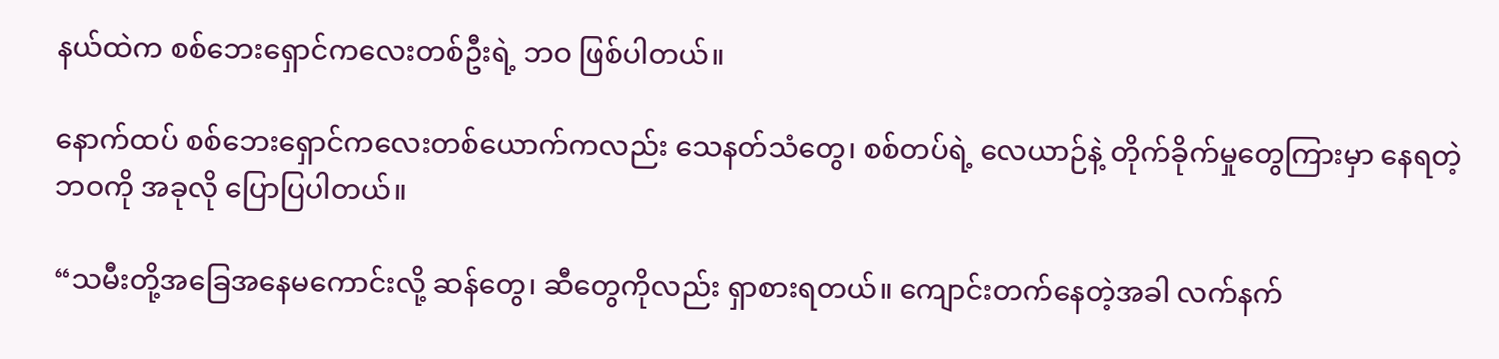နယ်ထဲက စစ်ဘေးရှောင်ကလေးတစ်ဦးရဲ့ ဘဝ ဖြစ်ပါတယ်။

နောက်ထပ် စစ်ဘေးရှောင်ကလေးတစ်ယောက်ကလည်း သေနတ်သံတွေ၊ စစ်တပ်ရဲ့ လေယာဉ်နဲ့ တိုက်ခိုက်မှုတွေကြားမှာ နေရတဲ့ဘဝကို အခုလို ပြောပြပါတယ်။

“သမီးတို့အခြေအနေမကောင်းလို့ ဆန်တွေ၊ ဆီတွေကိုလည်း ရှာစားရတယ်။ ကျောင်းတက်နေတဲ့အခါ လက်နက်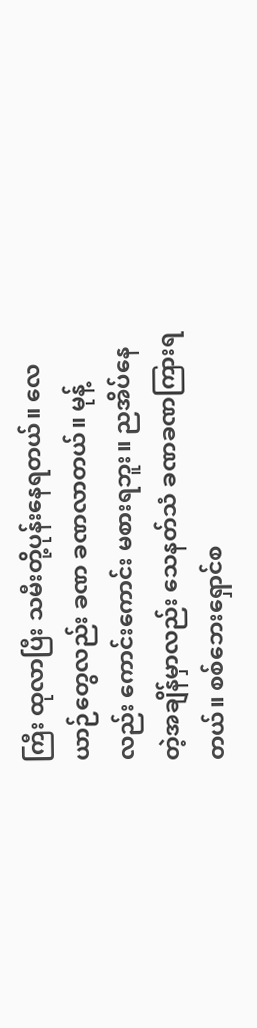ကြီး ထုလာပြီး သမီးတို့ပုန်းနေရတယ်။ လေယာဉ်တွေလည်း ခဏ ခဏလာတယ်။ မုန့်လည်း ကောင်းကောင်း မစားရဘူး။ ညအိပ်နေတဲ့အချိန်မှာလည်း သေနတ်သံ ခဏခဏကြားရတယ်။ စစ်ဘေးရှောင်စ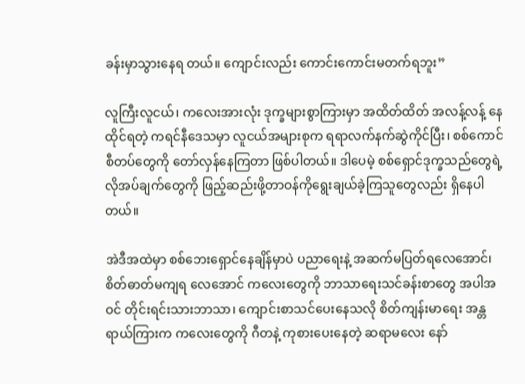ခန်းမှာသွားနေရ တယ်။ ကျောင်းလည်း ကောင်းကောင်းမတက်ရဘူး”

လူကြီးလူငယ်၊ ကလေးအားလုံး ဒုက္ခများစွာကြားမှာ အထိတ်ထိတ် အလန့်လန့် နေထိုင်ရတဲ့ ကရင်နီဒေသမှာ လူငယ်အများစုက ရရာလက်နက်ဆွဲကိုင်ပြီး၊ စစ်ကောင်စီတပ်တွေကို တော်လှန်နေကြတာ ဖြစ်ပါတယ်။ ဒါပေမဲ့ စစ်ရှောင်ဒုက္ခသည်တွေရဲ့ လိုအပ်ချက်တွေကို ဖြည့်ဆည်းဖို့တာဝန်ကိုရွေးချယ်ခဲ့ကြသူတွေလည်း ရှိနေပါတယ်။

အဲဒီအထဲမှာ စစ်ဘေးရှောင်နေချိန်မှာပဲ ပညာရေးနဲ့ အဆက်မပြတ်ရလေအောင်၊ စိတ်ဓာတ်မကျရ လေအောင် ကလေးတွေကို ဘာသာရေးသင်ခန်းစာတွေ အပါအဝင် တိုင်းရင်းသားဘာသာ၊ ကျောင်းစာသင်ပေးနေသလို စိတ်ကျန်းမာရေး အန္တရာယ်ကြားက ကလေးတွေကို ဂီတနဲ့ ကုစားပေးနေတဲ့ ဆရာမလေး နော်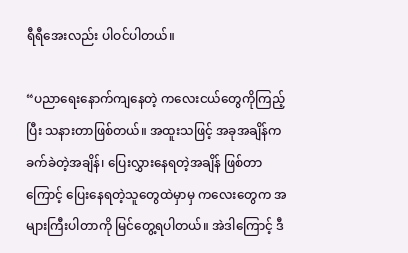ရီရီအေးလည်း ပါဝင်ပါတယ်။

“ပညာရေးနောက်ကျနေတဲ့ ကလေးငယ်တွေကိုကြည့်ပြီး သနားတာဖြစ်တယ်။ အထူးသဖြင့် အခုအချိန်က ခက်ခဲတဲ့အချိန်၊ ပြေးလွှားနေရတဲ့အချိန် ဖြစ်တာကြောင့် ပြေးနေရတဲ့သူတွေထဲမှာမှ ကလေးတွေက အများကြီးပါတာကို မြင်တွေ့ရပါတယ်။ အဲဒါကြောင့် ဒီ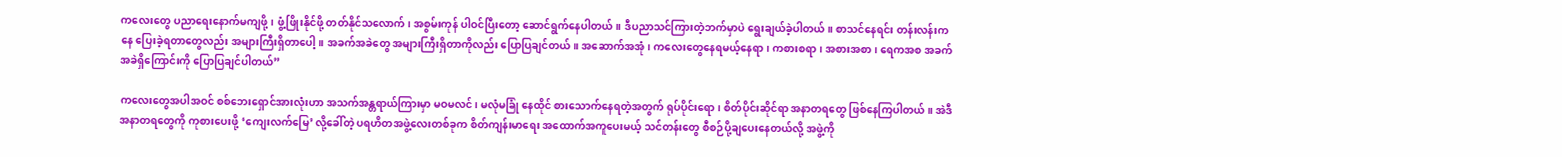ကလေးတွေ ပညာရေးနောက်မကျဖို့၊ ဖွံ့ဖြိုးနိုင်ဖို့ တတ်နိုင်သလောက်၊ အစွမ်းကုန် ပါဝင်ပြီးတော့ ဆောင်ရွက်နေပါတယ်။ ဒီပညာသင်ကြားတဲ့ဘက်မှာပဲ ရွေးချယ်ခဲ့ပါတယ်။ စာသင်နေရင်း တန်းလန်းကနေ ပြေးခဲ့ရတာတွေလည်း အများကြီးရှိတာပေါ့။ အခက်အခဲတွေ အများကြီးရှိတာကိုလည်း ပြောပြချင်တယ်။ အဆောက်အအုံ၊ ကလေးတွေနေရမယ့်နေရာ၊ ကစားစရာ၊ အစားအစာ၊ ရေကအစ အခက်အခဲရှိကြောင်းကို ပြောပြချင်ပါတယ်”

ကလေးတွေအပါအဝင် စစ်ဘေးရှောင်အားလုံးဟာ အသက်အန္တရာယ်ကြားမှာ မဝမလင်၊ မလုံမခြုံ နေထိုင် စားသောက်နေရတဲ့အတွက် ရုပ်ပိုင်းရော၊ စိတ်ပိုင်းဆိုင်ရာ အနာတရတွေ ဖြစ်နေကြပါတယ်။ အဲဒီအနာတရတွေကို ကုစားပေးဖို့ ‘ကျေးလက်မြေ’ လို့ခေါ်တဲ့ ပရဟိတအဖွဲ့လေးတစ်ခုက စိတ်ကျန်းမာရေး အထောက်အကူပေးမယ့် သင်တန်းတွေ စီစဉ်ပို့ချပေးနေတယ်လို့ အဖွဲ့ကို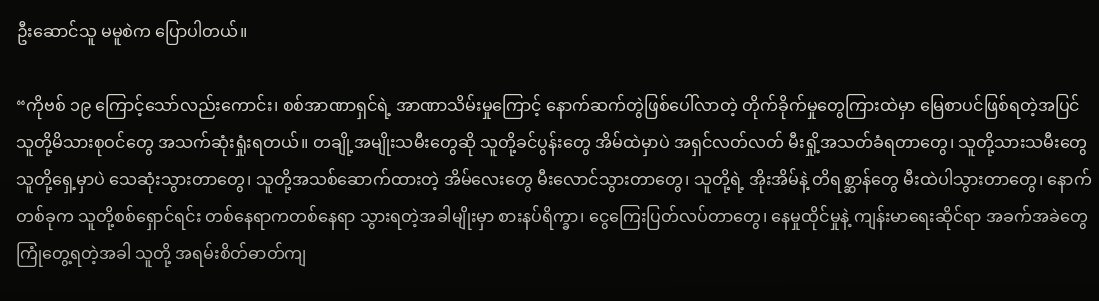ဦးဆောင်သူ မမူစဲက ပြောပါတယ်။

“ကိုဗစ် ၁၉ ကြောင့်သော်လည်းကောင်း၊ စစ်အာဏာရှင်ရဲ့ အာဏာသိမ်းမှုကြောင့် နောက်ဆက်တွဲဖြစ်ပေါ်လာတဲ့ တိုက်ခိုက်မှုတွေကြားထဲမှာ မြေစာပင်ဖြစ်ရတဲ့အပြင် သူတို့မိသားစုဝင်တွေ အသက်ဆုံးရှုံးရတယ်။ တချို့အမျိုးသမီးတွေဆို သူတို့ခင်ပွန်းတွေ အိမ်ထဲမှာပဲ အရှင်လတ်လတ် မီးရှို့အသတ်ခံရတာတွေ၊ သူတို့သားသမီးတွေ သူတို့ရှေ့မှာပဲ သေဆုံးသွားတာတွေ၊ သူတို့အသစ်ဆောက်ထားတဲ့ အိမ်လေးတွေ မီးလောင်သွားတာတွေ၊ သူတို့ရဲ့ အိုးအိမ်နဲ့ တိရစ္ဆာန်တွေ မီးထဲပါသွားတာတွေ၊ နောက်တစ်ခုက သူတို့စစ်ရှောင်ရင်း တစ်နေရာကတစ်နေရာ သွားရတဲ့အခါမျိုးမှာ စားနပ်ရိက္ခာ၊ ငွေကြေးပြတ်လပ်တာတွေ၊ နေမှုထိုင်မှုနဲ့ ကျန်းမာရေးဆိုင်ရာ အခက်အခဲတွေ ကြုံတွေ့ရတဲ့အခါ သူတို့ အရမ်းစိတ်ဓာတ်ကျ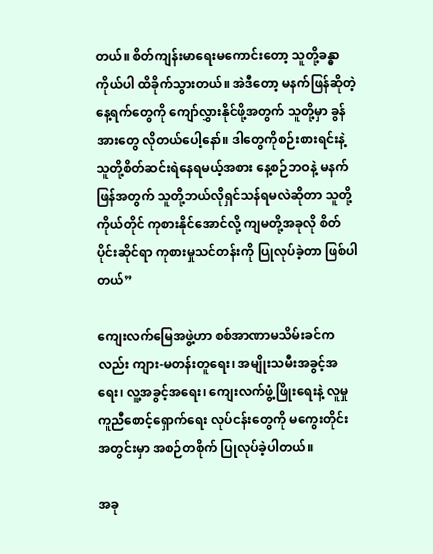တယ်။ စိတ်ကျန်းမာရေးမကောင်းတော့ သူတို့ခန္ဓာကိုယ်ပါ ထိခိုက်သွားတယ်။ အဲဒီတော့ မနက်ဖြန်ဆိုတဲ့ နေ့ရက်တွေကို ကျော်လွှားနိုင်ဖို့အတွက် သူတို့မှာ ခွန်အားတွေ လိုတယ်ပေါ့နော်။ ဒါတွေကိုစဉ်းစားရင်းနဲ့ သူတို့စိတ်ဆင်းရဲနေရမယ့်အစား နေ့စဉ်ဘဝနဲ့ မနက်ဖြန်အတွက် သူတို့ဘယ်လိုရှင်သန်ရမလဲဆိုတာ သူတို့ကိုယ်တိုင် ကုစားနိုင်အောင်လို့ ကျမတို့အခုလို စိတ်ပိုင်းဆိုင်ရာ ကုစားမှုသင်တန်းကို ပြုလုပ်ခဲ့တာ ဖြစ်ပါတယ်”

ကျေးလက်မြေအဖွဲ့ဟာ စစ်အာဏာမသိမ်းခင်ကလည်း ကျား-မတန်းတူရေး၊ အမျိုးသမီးအခွင့်အရေး၊ လူ့အခွင့်အရေး၊ ကျေးလက်ဖွံ့ဖြိုးရေးနဲ့ လူမှုကူညီစောင့်ရှောက်ရေး လုပ်ငန်းတွေကို မကွေးတိုင်းအတွင်းမှာ အစဉ်တစိုက် ပြုလုပ်ခဲ့ပါတယ်။

အခု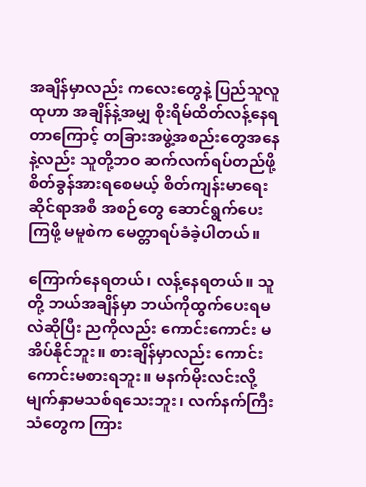အချိန်မှာလည်း ကလေးတွေနဲ့ ပြည်သူလူထုဟာ အချိန်နဲ့အမျှ စိုးရိမ်ထိတ်လန့်နေရတာကြောင့် တခြားအဖွဲ့အစည်းတွေအနေနဲ့လည်း သူတို့ဘဝ ဆက်လက်ရပ်တည်ဖို့ စိတ်ခွန်အားရစေမယ့် စိတ်ကျန်းမာရေးဆိုင်ရာအစီ အစဉ်တွေ ဆောင်ရွက်ပေးကြဖို့ မမူစဲက မေတ္တာရပ်ခံခဲ့ပါတယ်။

ကြောက်နေရတယ်၊ လန့်နေရတယ်။ သူတို့ ဘယ်အချိန်မှာ ဘယ်ကိုထွက်ပေးရမလဲဆိုပြီး ညကိုလည်း ကောင်းကောင်း မအိပ်နိုင်ဘူး။ စားချိန်မှာလည်း ကောင်းကောင်းမစားရဘူး။ မနက်မိုးလင်းလို့ မျက်နှာမသစ်ရသေးဘူး၊ လက်နက်ကြီးသံတွေက ကြား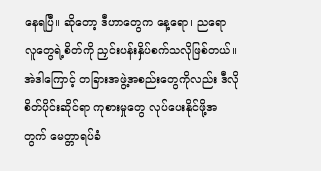နေရပြီ။ ဆိုတော့ ဒီဟာတွေက နေ့ရော၊ ညရော လူတွေရဲ့စိတ်ကို ညှင်းပန်းနှိပ်စက်သလိုဖြစ်တယ်။ အဲဒါကြောင့် တခြားအဖွဲ့အစည်းတွေကိုလည်း ဒီလိုစိတ်ပိုင်းဆိုင်ရာ ကုစားမှုတွေ လုပ်ပေးနိုင်ဖို့အတွက် မေတ္တာရပ်ခံ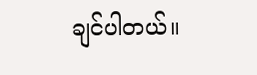ချင်ပါတယ်။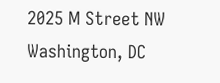2025 M Street NW
Washington, DC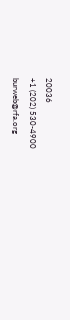20036
+1 (202) 530-4900
burweb@rfa.org